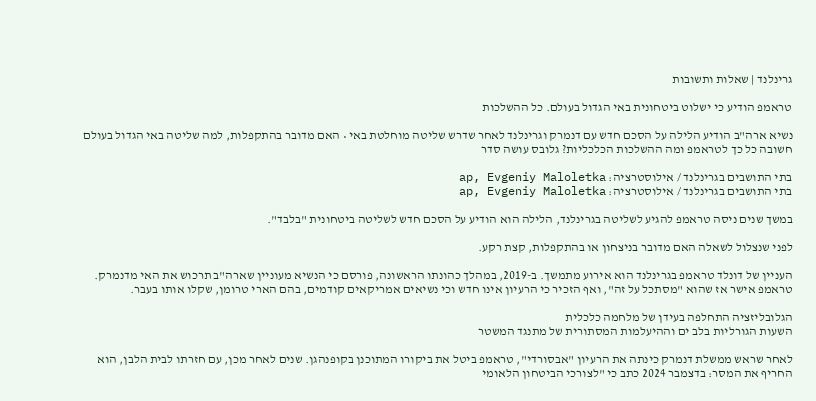גרינלנד | שאלות ותשובות

טראמפ הודיע כי ישלוט ביטחונית באי הגדול בעולם. כל ההשלכות

נשיא ארה"ב הודיע הלילה על הסכם חדש עם דנמרק וגרינלנד לאחר שדרש שליטה מוחלטת באי • האם מדובר בהתקפלות, למה שליטה באי הגדול בעולם חשובה כל כך לטראמפ ומה ההשלכות הכלכליות? גלובס עושה סדר

בתי התושבים בגרינלנד / אילוסטרציה: ap, Evgeniy Maloletka
בתי התושבים בגרינלנד / אילוסטרציה: ap, Evgeniy Maloletka

במשך שנים ניסה טראמפ להגיע לשליטה בגרינלנד, הלילה הוא הודיע על הסכם חדש לשליטה ביטחונית "בלבד".

לפני שנצלול לשאלה האם מדובר בניצחון או בהתקפלות, קצת רקע.

העניין של דונלד טראמפ בגרינלנד הוא אירוע מתמשך. ב-2019, במהלך כהונתו הראשונה, פורסם כי הנשיא מעוניין שארה"ב תרכוש את האי מדנמרק. טראמפ אישר אז שהוא "מסתכל על זה", ואף הזכיר כי הרעיון אינו חדש וכי נשיאים אמריקאים קודמים, בהם הארי טרומן, שקלו אותו בעבר.

הגלובליזציה התחלפה בעידן של מלחמה כלכלית
השעות הגורליות בלב ים וההיעלמות המסתורית של מתנגד המשטר

לאחר שראש ממשלת דנמרק כינתה את הרעיון "אבסורדי", טראמפ ביטל את ביקורו המתוכנן בקופנהגן. שנים לאחר מכן, עם חזרתו לבית הלבן, הוא החריף את המסר: בדצמבר 2024 כתב כי "לצורכי הביטחון הלאומי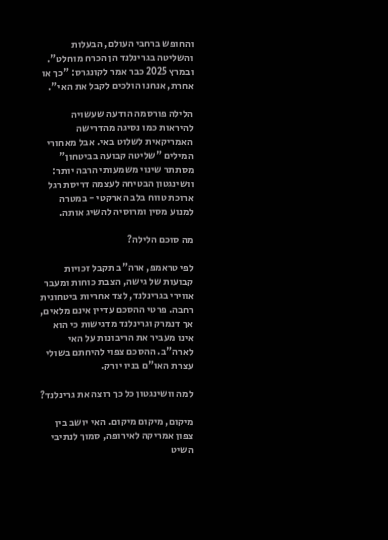והחופש ברחבי העולם, הבעלות והשליטה בגרינלנד הן הכרח מוחלט". ובמרץ 2025 כבר אמר לקונגרס: "כך או אחרת, אנחנו הולכים לקבל את האי".

הלילה פורסמה הודעה שעשויה להיראות כמו נסיגה מהדרישה האמריקאית לשלוט באי. אבל מאחורי המילים "שליטה קבועה בביטחון" מסתתר שינוי משמעותי הרבה יותר: וושינגטון הבטיחה לעצמה דריסת רגל ארוכת טווח בלב הארקטי - במטרה למנוע מסין ומרוסיה להשיג אותה.

מה סוכם הלילה?

לפי טראמפ, ארה"ב תקבל זכויות קבועות של גישה, הצבת כוחות ומעבר אווירי בגרינלנד, לצד אחריות ביטחונית רחבה. פרטי ההסכם עדיין אינם מלאים, אך דנמרק וגרינלנד מדגישות כי הוא אינו מעביר את הריבונות על האי לארה"ב. ההסכם צפוי להיחתם בשולי עצרת האו"ם בניו יורק.

למה וושינגטון כל כך רוצה את גרינלנד?

מיקום, מיקום מיקום. האי יושב בין צפון אמריקה לאירופה, סמוך לנתיבי השיט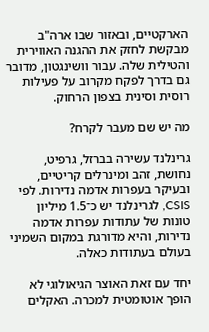הארקטיים, ובאזור שבו ארה"ב מבקשת לחזק את ההגנה האווירית והטילית שלה. עבור וושינגטון, מדובר גם בדרך לפקח מקרוב על פעילות רוסית וסינית בצפון הרחוק.

מה יש שם מעבר לקרח?

גרינלנד עשירה בברזל, גרפיט, נחושת, זהב ומינרלים קריטיים, ובעיקר בעפרות אדמה נדירות. לפי CSIS, לגרינלנד יש כ־1.5 מיליון טונות של עתודות עפרות אדמה נדירות, והיא מדורגת במקום השמיני בעולם בעתודות כאלה.

יחד עם זאת האוצר הגיאולוגי לא הופך אוטומטית למכרה. האקלים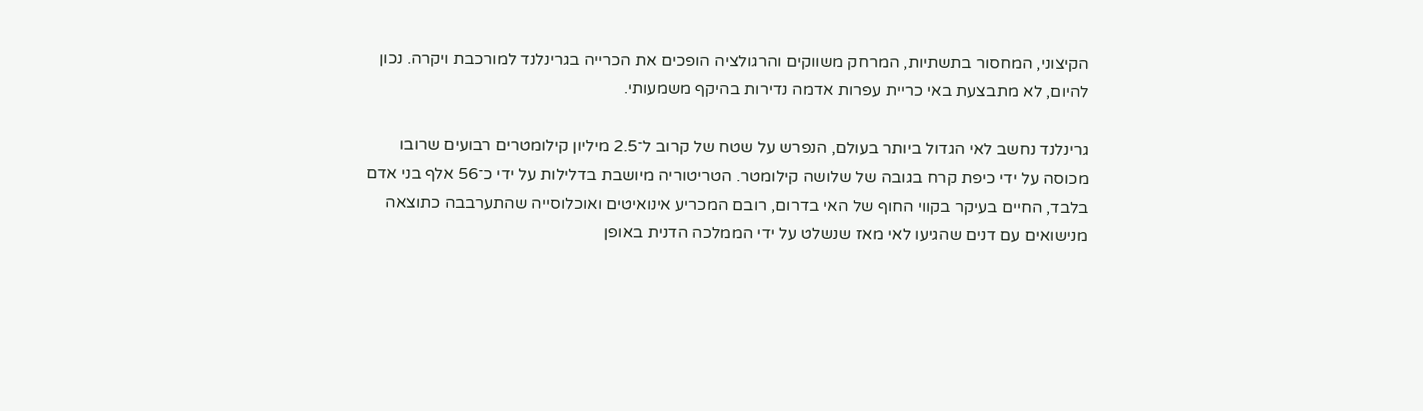הקיצוני, המחסור בתשתיות, המרחק משווקים והרגולציה הופכים את הכרייה בגרינלנד למורכבת ויקרה. נכון להיום, לא מתבצעת באי כריית עפרות אדמה נדירות בהיקף משמעותי.

גרינלנד נחשב לאי הגדול ביותר בעולם, הנפרש על שטח של קרוב ל־2.5 מיליון קילומטרים רבועים שרובו מכוסה על ידי כיפת קרח בגובה של שלושה קילומטר. הטריטוריה מיושבת בדלילות על ידי כ־56 אלף בני אדם בלבד, החיים בעיקר בקווי החוף של האי בדרום, רובם המכריע אינואיטים ואוכלוסייה שהתערבבה כתוצאה מנישואים עם דנים שהגיעו לאי מאז שנשלט על ידי הממלכה הדנית באופן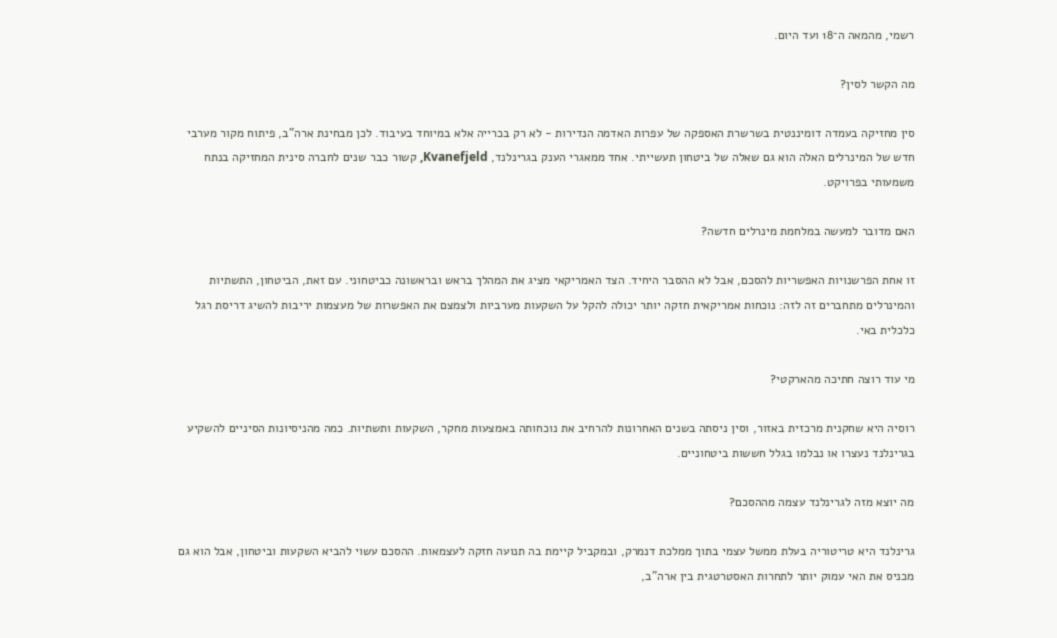רשמי, מהמאה ה־18 ועד היום.

מה הקשר לסין?

סין מחזיקה בעמדה דומיננטית בשרשרת האספקה של עפרות האדמה הנדירות - לא רק בכרייה אלא במיוחד בעיבוד. לכן מבחינת ארה"ב, פיתוח מקור מערבי חדש של המינרלים האלה הוא גם שאלה של ביטחון תעשייתי. אחד ממאגרי הענק בגרינלנד, Kvanefjeld, קשור כבר שנים לחברה סינית המחזיקה בנתח משמעותי בפרויקט.

האם מדובר למעשה במלחמת מינרלים חדשה?

זו אחת הפרשנויות האפשריות להסכם, אבל לא ההסבר היחיד. הצד האמריקאי מציג את המהלך בראש ובראשונה כביטחוני. עם זאת, הביטחון, התשתיות והמינרלים מתחברים זה לזה: נוכחות אמריקאית חזקה יותר יכולה להקל על השקעות מערביות ולצמצם את האפשרות של מעצמות יריבות להשיג דריסת רגל כלכלית באי.

מי עוד רוצה חתיכה מהארקטי?

רוסיה היא שחקנית מרכזית באזור, וסין ניסתה בשנים האחרונות להרחיב את נוכחותה באמצעות מחקר, השקעות ותשתיות. כמה מהניסיונות הסיניים להשקיע בגרינלנד נעצרו או נבלמו בגלל חששות ביטחוניים.

מה יוצא מזה לגרינלנד עצמה מההסכם?

גרינלנד היא טריטוריה בעלת ממשל עצמי בתוך ממלכת דנמרק, ובמקביל קיימת בה תנועה חזקה לעצמאות. ההסכם עשוי להביא השקעות וביטחון, אבל הוא גם מכניס את האי עמוק יותר לתחרות האסטרטגית בין ארה"ב,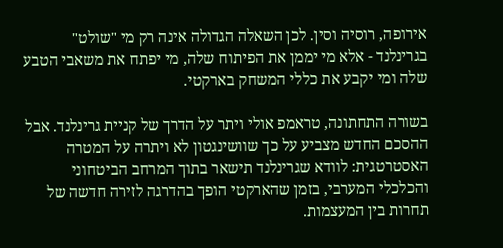אירופה, רוסיה וסין. לכן השאלה הגדולה אינה רק מי "שולט" בגרינלנד - אלא מי יממן את הפיתוח שלה, מי יפתח את משאבי הטבע שלה ומי יקבע את כללי המשחק בארקטי.

בשורה התחתונה, טראמפ אולי ויתר על הדרך של קניית גרינלנד. אבל ההסכם החדש מצביע על כך שוושינגטון לא ויתרה על המטרה האסטרטגית: לוודא שגרינלנד תישאר בתוך המרחב הביטחוני והכלכלי המערבי, בזמן שהארקטי הופך בהדרגה לזירה חדשה של תחרות בין המעצמות.